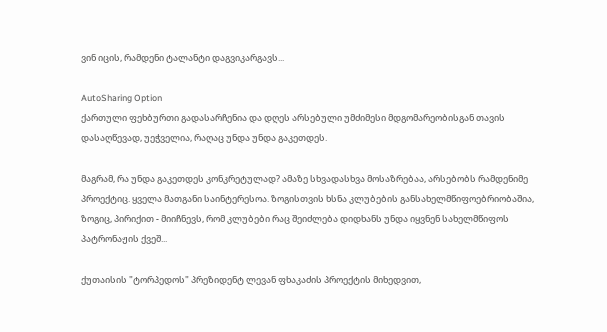ვინ იცის, რამდენი ტალანტი დაგვიკარგავს...

AutoSharing Option
ქართული ფეხბურთი გადასარჩენია და დღეს არსებული უმძიმესი მდგომარეობისგან თავის დასაღწევად, უეჭველია, რაღაც უნდა უნდა გაკეთდეს.

მაგრამ, რა უნდა გაკეთდეს კონკრეტულად? ამაზე სხვადასხვა მოსაზრებაა, არსებობს რამდენიმე პროექტიც. ყველა მათგანი საინტერესოა. ზოგისთვის ხსნა კლუბების განსახელმწიფოებრიობაშია, ზოგიც, პირიქით - მიიჩნევს, რომ კლუბები რაც შეიძლება დიდხანს უნდა იყვნენ სახელმწიფოს პატრონაჟის ქვეშ...

ქუთაისის "ტორპედოს" პრეზიდენტ ლევან ფხაკაძის პროექტის მიხედვით,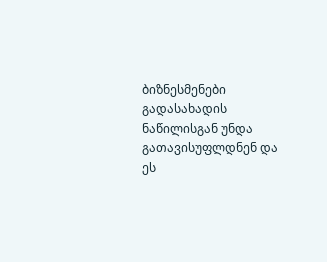ბიზნესმენები გადასახადის ნაწილისგან უნდა გათავისუფლდნენ და ეს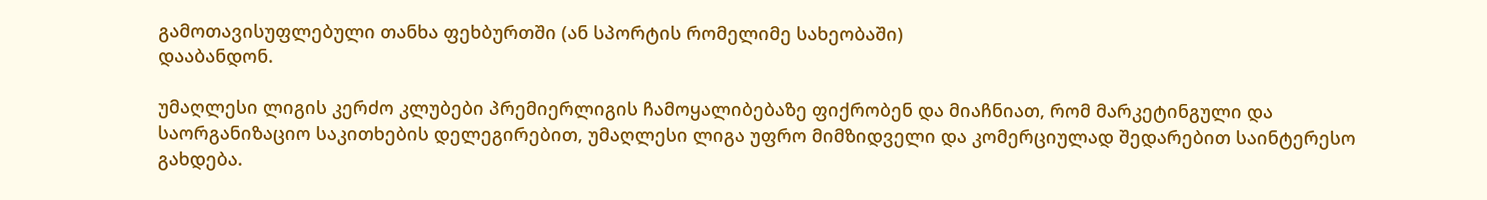გამოთავისუფლებული თანხა ფეხბურთში (ან სპორტის რომელიმე სახეობაში)
დააბანდონ.

უმაღლესი ლიგის კერძო კლუბები პრემიერლიგის ჩამოყალიბებაზე ფიქრობენ და მიაჩნიათ, რომ მარკეტინგული და საორგანიზაციო საკითხების დელეგირებით, უმაღლესი ლიგა უფრო მიმზიდველი და კომერციულად შედარებით საინტერესო გახდება.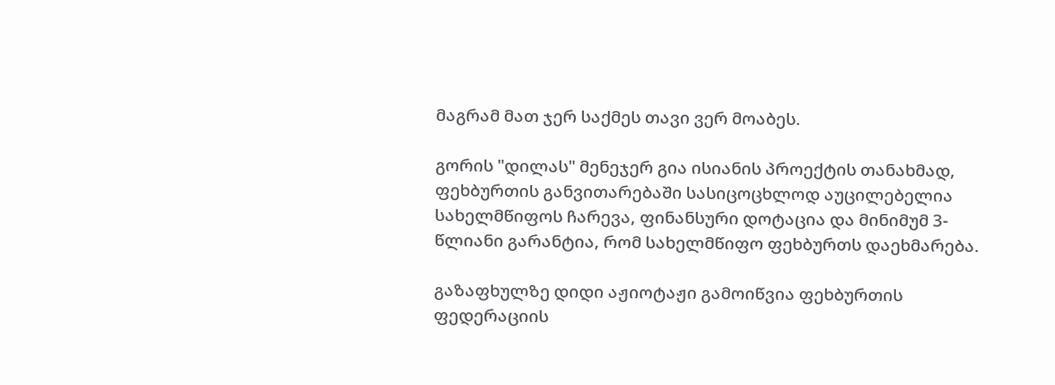მაგრამ მათ ჯერ საქმეს თავი ვერ მოაბეს.

გორის "დილას" მენეჯერ გია ისიანის პროექტის თანახმად, ფეხბურთის განვითარებაში სასიცოცხლოდ აუცილებელია სახელმწიფოს ჩარევა, ფინანსური დოტაცია და მინიმუმ 3-წლიანი გარანტია, რომ სახელმწიფო ფეხბურთს დაეხმარება.

გაზაფხულზე დიდი აჟიოტაჟი გამოიწვია ფეხბურთის ფედერაციის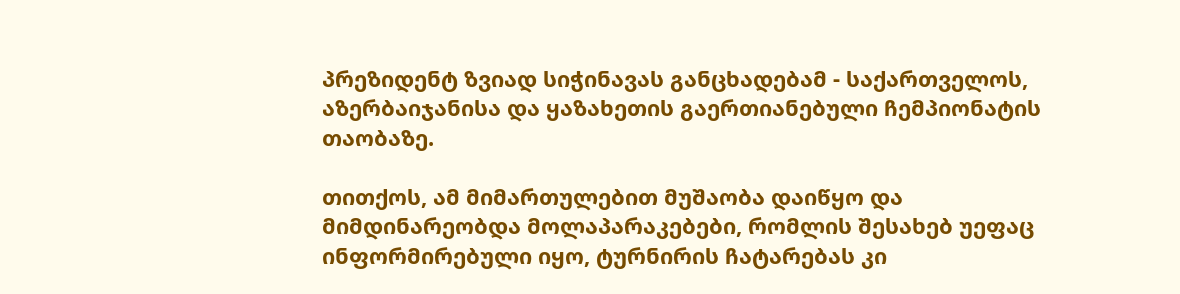პრეზიდენტ ზვიად სიჭინავას განცხადებამ - საქართველოს, აზერბაიჯანისა და ყაზახეთის გაერთიანებული ჩემპიონატის თაობაზე.

თითქოს, ამ მიმართულებით მუშაობა დაიწყო და მიმდინარეობდა მოლაპარაკებები, რომლის შესახებ უეფაც ინფორმირებული იყო, ტურნირის ჩატარებას კი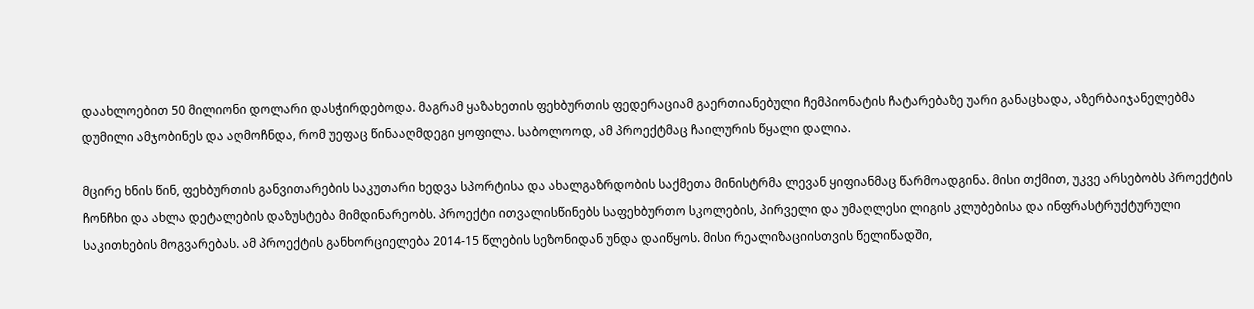დაახლოებით 50 მილიონი დოლარი დასჭირდებოდა. მაგრამ ყაზახეთის ფეხბურთის ფედერაციამ გაერთიანებული ჩემპიონატის ჩატარებაზე უარი განაცხადა, აზერბაიჯანელებმა დუმილი ამჯობინეს და აღმოჩნდა, რომ უეფაც წინააღმდეგი ყოფილა. საბოლოოდ, ამ პროექტმაც ჩაილურის წყალი დალია.

მცირე ხნის წინ, ფეხბურთის განვითარების საკუთარი ხედვა სპორტისა და ახალგაზრდობის საქმეთა მინისტრმა ლევან ყიფიანმაც წარმოადგინა. მისი თქმით, უკვე არსებობს პროექტის ჩონჩხი და ახლა დეტალების დაზუსტება მიმდინარეობს. პროექტი ითვალისწინებს საფეხბურთო სკოლების, პირველი და უმაღლესი ლიგის კლუბებისა და ინფრასტრუქტურული საკითხების მოგვარებას. ამ პროექტის განხორციელება 2014-15 წლების სეზონიდან უნდა დაიწყოს. მისი რეალიზაციისთვის წელიწადში,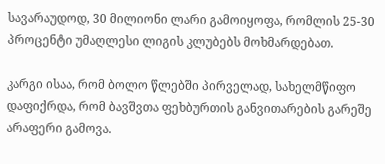სავარაუდოდ, 30 მილიონი ლარი გამოიყოფა, რომლის 25-30 პროცენტი უმაღლესი ლიგის კლუბებს მოხმარდებათ.

კარგი ისაა, რომ ბოლო წლებში პირველად, სახელმწიფო დაფიქრდა, რომ ბავშვთა ფეხბურთის განვითარების გარეშე არაფერი გამოვა.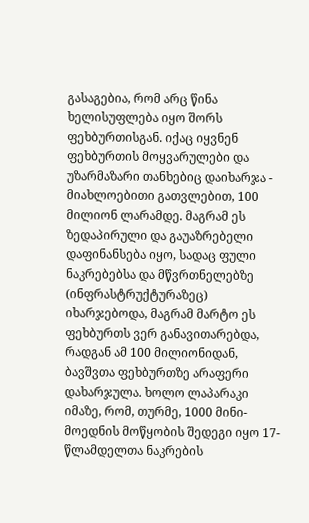გასაგებია, რომ არც წინა ხელისუფლება იყო შორს ფეხბურთისგან. იქაც იყვნენ ფეხბურთის მოყვარულები და უზარმაზარი თანხებიც დაიხარჯა - მიახლოებითი გათვლებით, 100 მილიონ ლარამდე. მაგრამ ეს ზედაპირული და გაუაზრებელი დაფინანსება იყო, სადაც ფული ნაკრებებსა და მწვრთნელებზე (ინფრასტრუქტურაზეც) იხარჯებოდა, მაგრამ მარტო ეს ფეხბურთს ვერ განავითარებდა, რადგან ამ 100 მილიონიდან, ბავშვთა ფეხბურთზე არაფერი დახარჯულა. ხოლო ლაპარაკი იმაზე, რომ, თურმე, 1000 მინი-მოედნის მოწყობის შედეგი იყო 17-წლამდელთა ნაკრების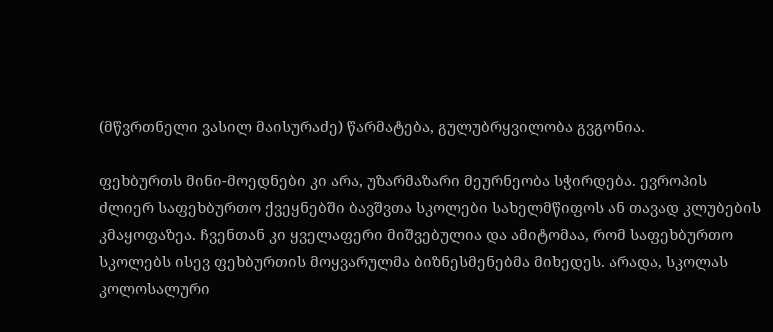(მწვრთნელი ვასილ მაისურაძე) წარმატება, გულუბრყვილობა გვგონია.

ფეხბურთს მინი-მოედნები კი არა, უზარმაზარი მეურნეობა სჭირდება. ევროპის ძლიერ საფეხბურთო ქვეყნებში ბავშვთა სკოლები სახელმწიფოს ან თავად კლუბების კმაყოფაზეა. ჩვენთან კი ყველაფერი მიშვებულია და ამიტომაა, რომ საფეხბურთო სკოლებს ისევ ფეხბურთის მოყვარულმა ბიზნესმენებმა მიხედეს. არადა, სკოლას კოლოსალური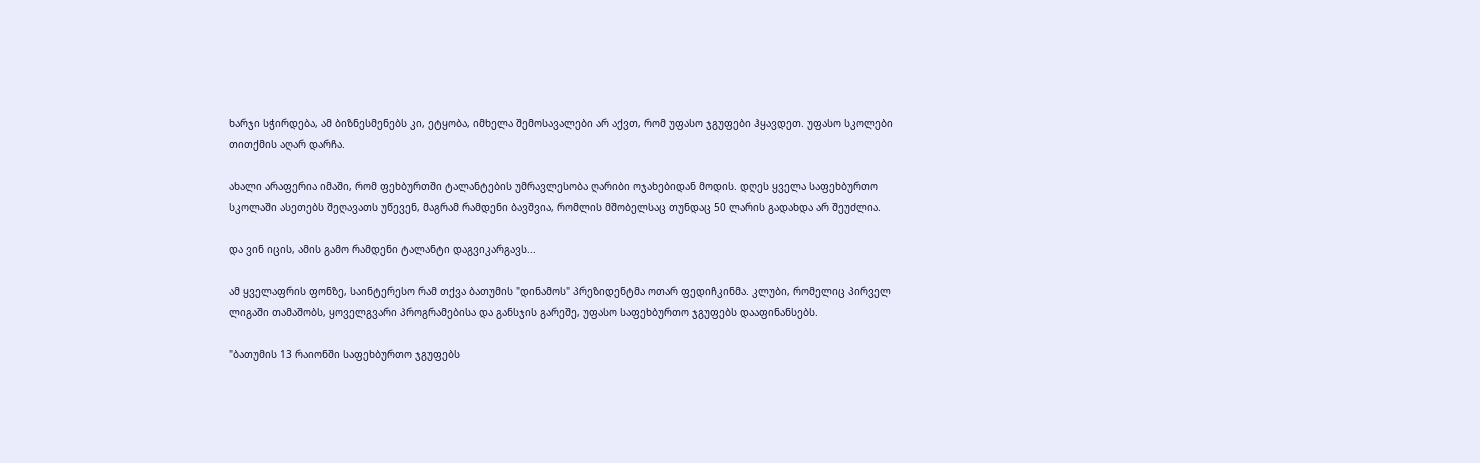ხარჯი სჭირდება, ამ ბიზნესმენებს კი, ეტყობა, იმხელა შემოსავალები არ აქვთ, რომ უფასო ჯგუფები ჰყავდეთ. უფასო სკოლები თითქმის აღარ დარჩა.

ახალი არაფერია იმაში, რომ ფეხბურთში ტალანტების უმრავლესობა ღარიბი ოჯახებიდან მოდის. დღეს ყველა საფეხბურთო სკოლაში ასეთებს შეღავათს უწევენ, მაგრამ რამდენი ბავშვია, რომლის მშობელსაც თუნდაც 50 ლარის გადახდა არ შეუძლია.

და ვინ იცის, ამის გამო რამდენი ტალანტი დაგვიკარგავს...

ამ ყველაფრის ფონზე, საინტერესო რამ თქვა ბათუმის "დინამოს" პრეზიდენტმა ოთარ ფედიჩკინმა. კლუბი, რომელიც პირველ ლიგაში თამაშობს, ყოველგვარი პროგრამებისა და განსჯის გარეშე, უფასო საფეხბურთო ჯგუფებს დააფინანსებს.

"ბათუმის 13 რაიონში საფეხბურთო ჯგუფებს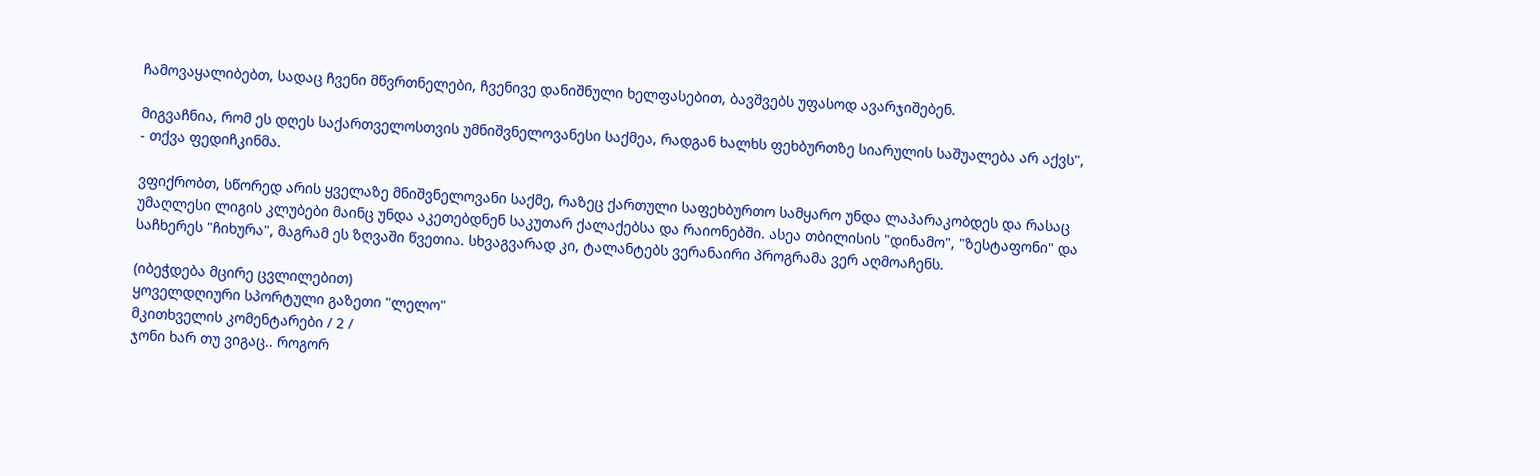ჩამოვაყალიბებთ, სადაც ჩვენი მწვრთნელები, ჩვენივე დანიშნული ხელფასებით, ბავშვებს უფასოდ ავარჯიშებენ.

მიგვაჩნია, რომ ეს დღეს საქართველოსთვის უმნიშვნელოვანესი საქმეა, რადგან ხალხს ფეხბურთზე სიარულის საშუალება არ აქვს",
- თქვა ფედიჩკინმა.

ვფიქრობთ, სწორედ არის ყველაზე მნიშვნელოვანი საქმე, რაზეც ქართული საფეხბურთო სამყარო უნდა ლაპარაკობდეს და რასაც უმაღლესი ლიგის კლუბები მაინც უნდა აკეთებდნენ საკუთარ ქალაქებსა და რაიონებში. ასეა თბილისის "დინამო", "ზესტაფონი" და საჩხერეს "ჩიხურა", მაგრამ ეს ზღვაში წვეთია. სხვაგვარად კი, ტალანტებს ვერანაირი პროგრამა ვერ აღმოაჩენს.

(იბეჭდება მცირე ცვლილებით)
ყოველდღიური სპორტული გაზეთი "ლელო"
მკითხველის კომენტარები / 2 /
ჯონი ხარ თუ ვიგაც.. როგორ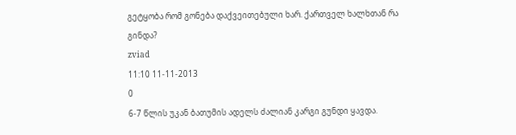გეტყობა რომ გონება დაქვეითებული ხარ. ქართველ ხალხთან რა გინდა?
zviad
11:10 11-11-2013
0
6-7 წლის უკან ბათუმის ადელს ძალიან კარგი გუნდი ყავდა.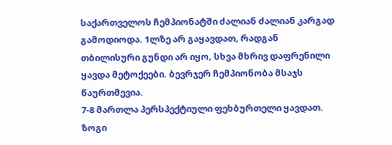საქართველოს ჩემპიონატში ძალიან ძალიან კარგად გამოდიოდა. 1ლზე არ გაყავდათ, რადგან თბილისური გუნდი არ იყო, სხვა მხრივ დაფრენილი ყავდა მეტოქეები. ბევრჯერ ჩემპიონობა მსაჯს წაურთმევია.
7-8 მართლა პერსპექტიული ფეხბურთელი ყავდათ. ზოგი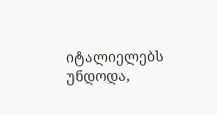იტალიელებს უნდოდა,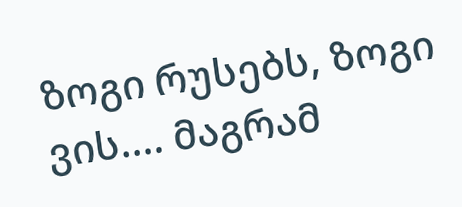ზოგი რუსებს, ზოგი ვის.... მაგრამ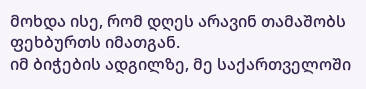მოხდა ისე, რომ დღეს არავინ თამაშობს ფეხბურთს იმათგან.
იმ ბიჭების ადგილზე, მე საქართველოში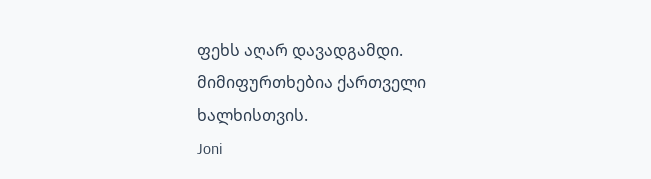ფეხს აღარ დავადგამდი. მიმიფურთხებია ქართველი ხალხისთვის.
Joni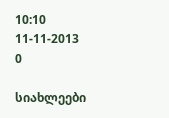10:10 11-11-2013
0

სიახლეები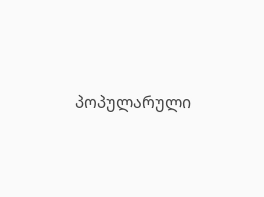პოპულარული